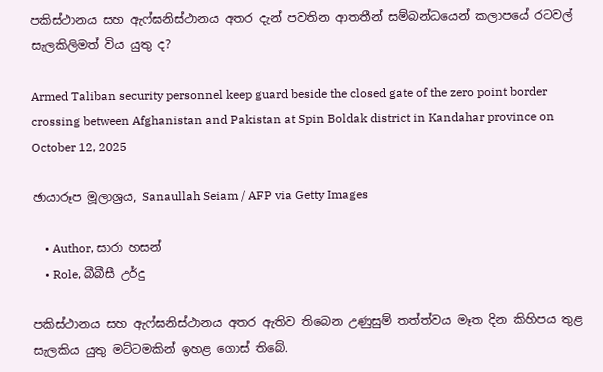පකිස්ථානය සහ ඇෆ්ඝනිස්ථානය අතර දැන් පවතින ආතතීන් සම්බන්ධයෙන් කලාපයේ රටවල් සැලකිලිමත් විය යුතු ද?

Armed Taliban security personnel keep guard beside the closed gate of the zero point border crossing between Afghanistan and Pakistan at Spin Boldak district in Kandahar province on October 12, 2025

ඡායාරූප මූලාශ්‍රය, Sanaullah Seiam / AFP via Getty Images

    • Author, සාරා හසන්
    • Role, බීබීසී උර්දු

පකිස්ථානය සහ ඇෆ්ඝනිස්ථානය අතර ඇතිව තිබෙන උණුසුම් තත්ත්වය මෑත දින කිහිපය තුළ සැලකිය යුතු මට්ටමකින් ඉහළ ගොස් තිබේ.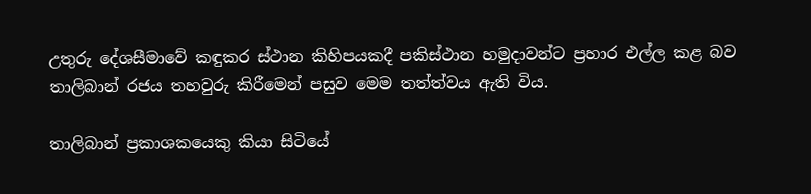උතුරු දේශසීමාවේ කඳුකර ස්ථාන කිහිපයකදී පකිස්ථාන හමුදාවන්ට ප්‍රහාර එල්ල කළ බව තාලිබාන් රජය තහවුරු කිරීමෙන් පසුව මෙම තත්ත්වය ඇති විය.

තාලිබාන් ප්‍රකාශකයෙකු කියා සිටියේ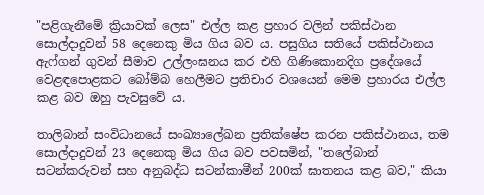"පළිගැනීමේ ක්‍රියාවක් ලෙස" එල්ල කළ ප්‍රහාර වලින් පකිස්ථාන සොල්දාදුවන් 58 දෙනෙකු මිය ගිය බව ය. පසුගිය සතියේ පකිස්ථානය ඇෆ්ගන් ගුවන් සීමාව උල්ලංඝනය කර එහි ගිණිකොනදිග ප්‍රදේශයේ වෙළඳපොළකට බෝම්බ හෙලීමට ප්‍රතිචාර වශයෙන් මෙම ප්‍රහාරය එල්ල කළ බව ඔහු පැවසුවේ ය.

තාලිබාන් සංවිධානයේ සංඛ්‍යාලේඛන ප්‍රතික්ෂේප කරන පකිස්ථානය, තම සොල්දාදුවන් 23 දෙනෙකු මිය ගිය බව පවසමින්, "තලේබාන් සටන්කරුවන් සහ අනුබද්ධ සටන්කාමීන් 200ක් ඝාතනය කළ බව," කියා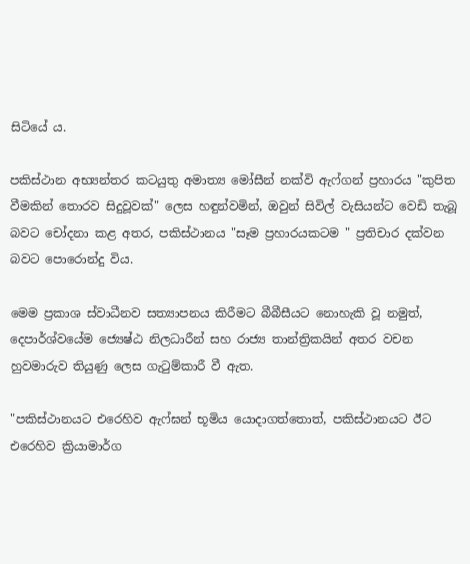සිටියේ ය.

පකිස්ථාන අභ්‍යන්තර කටයුතු අමාත්‍ය මෝසීන් නක්වි ඇෆ්ගන් ප්‍රහාරය "කුපිත වීමකින් තොරව සිදුවූවක්" ලෙස හඳුන්වමින්, ඔවුන් සිවිල් වැසියන්ට වෙඩි තැබූ බවට චෝදනා කළ අතර, පකිස්ථානය "සෑම ප්‍රහාරයකටම " ප්‍රතිචාර දක්වන බවට පොරොන්දු විය.

මෙම ප්‍රකාශ ස්වාධීනව සත්‍යාපනය කිරීමට බීබීසීයට නොහැකි වූ නමුත්, දෙපාර්ශ්වයේම ජ්‍යෙෂ්ඨ නිලධාරීන් සහ රාජ්‍ය තාන්ත්‍රිකයින් අතර වචන හුවමාරුව තියුණු ලෙස ගැටුම්කාරී වී ඇත.

"පකිස්ථානයට එරෙහිව ඇෆ්ඝන් භූමිය යොදාගත්තොත්, පකිස්ථානයට ඊට එරෙහිව ක්‍රියාමාර්ග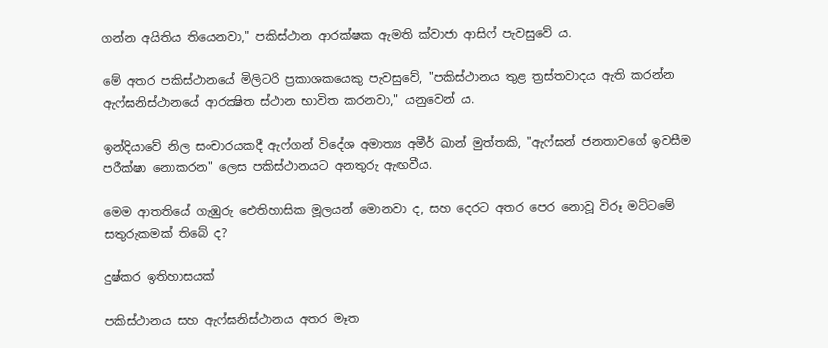ගන්න අයිතිය තියෙනවා," පකිස්ථාන ආරක්ෂක ඇමති ක්වාජා ආසිෆ් පැවසුවේ ය.

මේ අතර පකිස්ථානයේ මිලිටරි ප්‍රකාශකයෙකු පැවසුවේ, "පකිස්ථානය තුළ ත්‍රස්තවාදය ඇති කරන්න ඇෆ්ඝනිස්ථානයේ ආරක්‍ෂිත ස්ථාන භාවිත කරනවා," යනුවෙන් ය.

ඉන්දියාවේ නිල සංචාරයකදී ඇෆ්ගන් විදේශ අමාත්‍ය අමීර් ඛාන් මුත්තකි, "ඇෆ්ඝන් ජනතාවගේ ඉවසීම පරීක්ෂා නොකරන" ලෙස පකිස්ථානයට අනතුරු ඇඟවීය.

මෙම ආතතියේ ගැඹුරු ඓතිහාසික මූලයන් මොනවා ද, සහ දෙරට අතර පෙර නොවූ විරූ මට්ටමේ සතුරුකමක් තිබේ ද?

දුෂ්කර ඉතිහාසයක්

පකිස්ථානය සහ ඇෆ්ඝනිස්ථානය අතර මෑත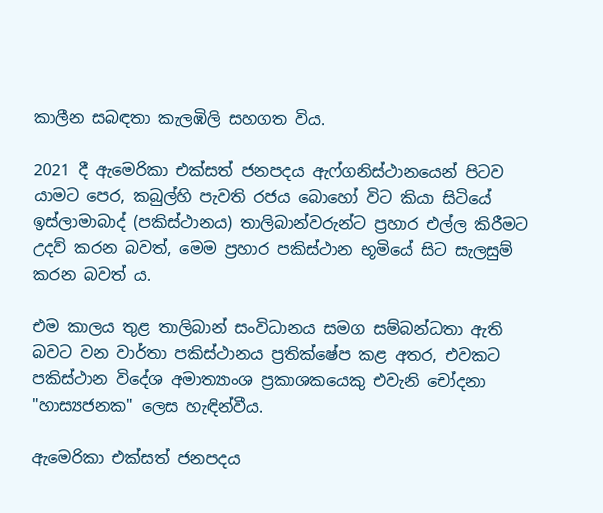කාලීන සබඳතා කැලඹිලි සහගත විය.

2021 දී ඇමෙරිකා එක්සත් ජනපදය ඇෆ්ගනිස්ථානයෙන් පිටව යාමට පෙර, කබුල්හි පැවති රජය බොහෝ විට කියා සිටියේ ඉස්ලාමාබාද් (පකිස්ථානය) තාලිබාන්වරුන්ට ප්‍රහාර එල්ල කිරීමට උදව් කරන බවත්, මෙම ප්‍රහාර පකිස්ථාන භූමියේ සිට සැලසුම් කරන බවත් ය.

එම කාලය තුළ තාලිබාන් සංවිධානය සමග සම්බන්ධතා ඇති බවට වන වාර්තා පකිස්ථානය ප්‍රතික්ෂේප කළ අතර, එවකට පකිස්ථාන විදේශ අමාත්‍යාංශ ප්‍රකාශකයෙකු එවැනි චෝදනා "හාස්‍යජනක" ලෙස හැඳින්වීය.

ඇමෙරිකා එක්සත් ජනපදය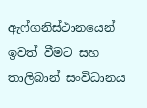ඇෆ්ගනිස්ථානයෙන් ඉවත් වීමට සහ තාලිබාන් සංවිධානය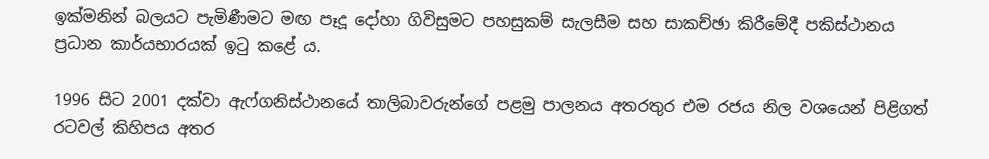ඉක්මනින් බලයට පැමිණීමට මඟ පෑදූ දෝහා ගිවිසුමට පහසුකම් සැලසීම සහ සාකච්ඡා කිරීමේදී පකිස්ථානය ප්‍රධාන කාර්යභාරයක් ඉටු කළේ ය.

1996 සිට 2001 දක්වා ඇෆ්ගනිස්ථානයේ තාලිබාවරුන්ගේ පළමු පාලනය අතරතුර එම රජය නිල වශයෙන් පිළිගත් රටවල් කිහිපය අතර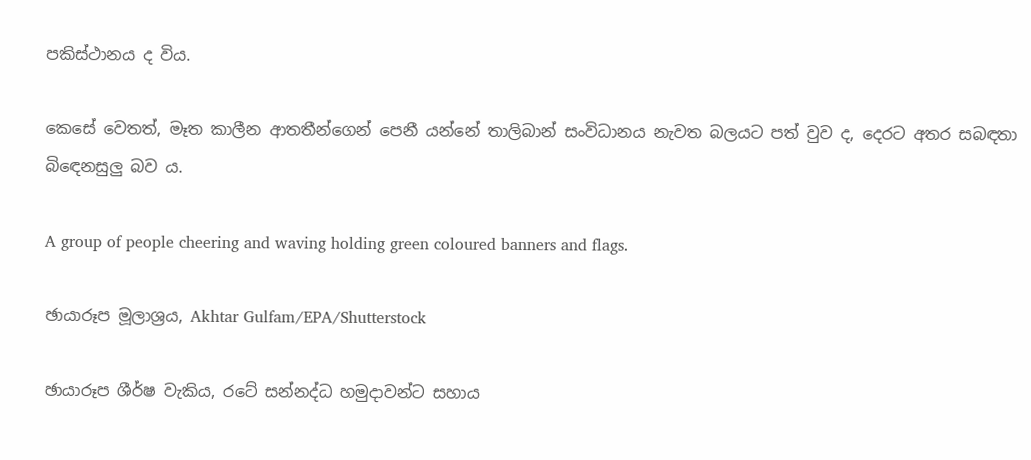පකිස්ථානය ද විය.

කෙසේ වෙතත්, මෑත කාලීන ආතතීන්ගෙන් පෙනී යන්නේ තාලිබාන් සංවිධානය නැවත බලයට පත් වුව ද, දෙරට අතර සබඳතා බිඳෙනසුලු බව ය.

A group of people cheering and waving holding green coloured banners and flags.

ඡායාරූප මූලාශ්‍රය, Akhtar Gulfam/EPA/Shutterstock

ඡායාරූප ශීර්ෂ වැකිය, රටේ සන්නද්ධ හමුදාවන්ට සහාය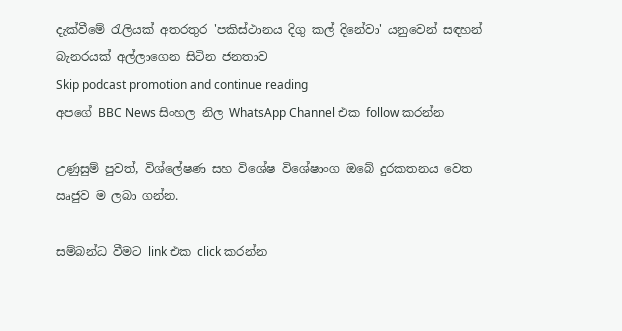දැක්වීමේ රැලියක් අතරතුර 'පකිස්ථානය දිගු කල් දිනේවා' යනුවෙන් සඳහන් බැනරයක් අල්ලාගෙන සිටින ජනතාව
Skip podcast promotion and continue reading
අපගේ BBC News සිංහල නිල WhatsApp Channel එක follow කරන්න

උණුසුම් පුවත්, විශ්ලේෂණ සහ විශේෂ විශේෂාංග ඔබේ දුරකතනය වෙත ඍජුව ම ලබා ගන්න.

සම්බන්ධ වීමට link එක click කරන්න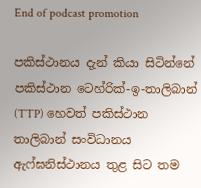End of podcast promotion

පකිස්ථානය දැන් කියා සිටින්නේ පකිස්ථාන ටෙහ්රික්-ඉ-තාලිබාන් (TTP) හෙවත් පකිස්ථාන තාලිබාන් සංවිධානය ඇෆ්ඝනිස්ථානය තුළ සිට තම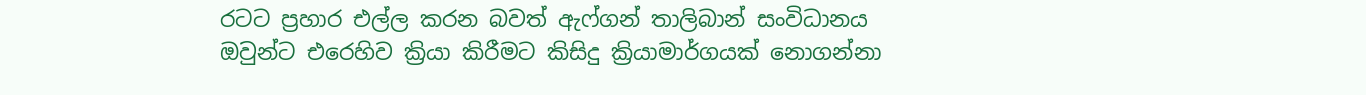රටට ප්‍රහාර එල්ල කරන බවත් ඇෆ්ගන් තාලිබාන් සංවිධානය ඔවුන්ට එරෙහිව ක්‍රියා කිරීමට කිසිදු ක්‍රියාමාර්ගයක් නොගන්නා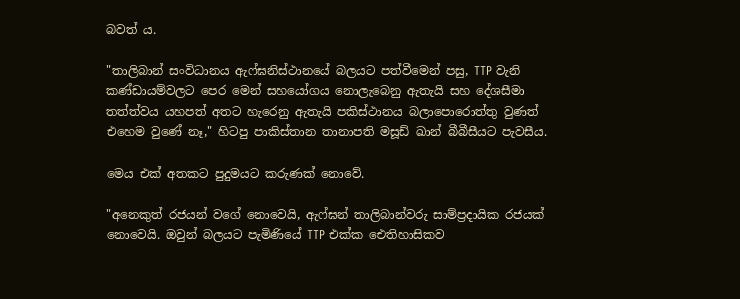බවත් ය.

"තාලිබාන් සංවිධානය ඇෆ්ඝනිස්ථානයේ බලයට පත්වීමෙන් පසු, TTP වැනි කණ්ඩායම්වලට පෙර මෙන් සහයෝගය නොලැබෙනු ඇතැයි සහ දේශසීමා තත්ත්වය යහපත් අතට හැරෙනු ඇතැයි පකිස්ථානය බලාපොරොත්තු වුණත් එහෙම වුණේ නෑ," හිටපු පාකිස්තාන තානාපති මසූඩ් ඛාන් බීබීසීයට පැවසීය.

මෙය එක් අතකට පුදුමයට කරුණක් නොවේ.

"අනෙකුත් රජයන් වගේ නොවෙයි, ඇෆ්ඝන් තාලිබාන්වරු සාම්ප්‍රදායික රජයක් නොවෙයි. ඔවුන් බලයට පැමිණියේ TTP එක්ක ඓතිහාසිකව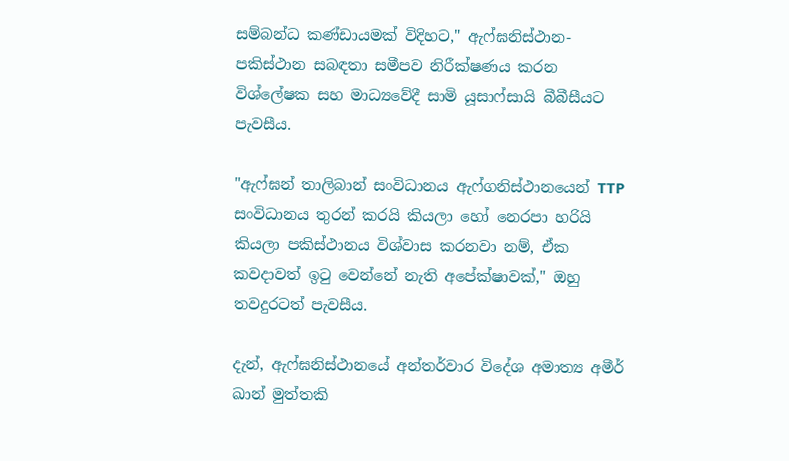සම්බන්ධ කණ්ඩායමක් විදිහට," ඇෆ්ඝනිස්ථාන-පකිස්ථාන සබඳතා සමීපව නිරීක්ෂණය කරන විශ්ලේෂක සහ මාධ්‍යවේදී සාමි යූසාෆ්සායි බීබීසීයට පැවසීය.

"ඇෆ්ඝන් තාලිබාන් සංවිධානය ඇෆ්ගනිස්ථානයෙන් TTP සංවිධානය තුරන් කරයි කියලා හෝ නෙරපා හරියි කියලා පකිස්ථානය විශ්වාස කරනවා නම්, ඒක කවදාවත් ඉටු වෙන්නේ නැති අපේක්ෂාවක්," ඔහු තවදුරටත් පැවසීය.

දැන්, ඇෆ්ඝනිස්ථානයේ අන්තර්වාර විදේශ අමාත්‍ය අමීර් ඛාන් මුත්තකි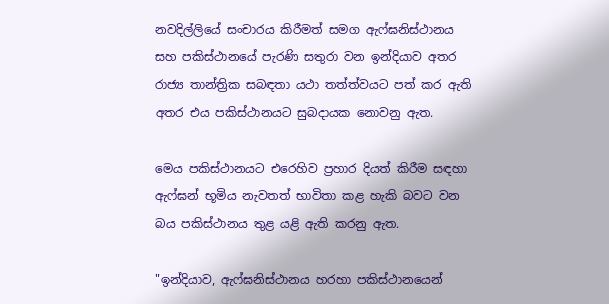නවදිල්ලියේ සංචාරය කිරීමත් සමග ඇෆ්ඝනිස්ථානය සහ පකිස්ථානයේ පැරණි සතුරා වන ඉන්දියාව අතර රාජ්‍ය තාන්ත්‍රික සබඳතා යථා තත්ත්වයට පත් කර ඇති අතර එය පකිස්ථානයට සුබදායක නොවනු ඇත.

මෙය පකිස්ථානයට එරෙහිව ප්‍රහාර දියත් කිරීම සඳහා ඇෆ්ඝන් භූමිය නැවතත් භාවිතා කළ හැකි බවට වන බය පකිස්ථානය තුළ යළි ඇති කරනු ඇත.

"ඉන්දියාව, ඇෆ්ඝනිස්ථානය හරහා පකිස්ථානයෙන්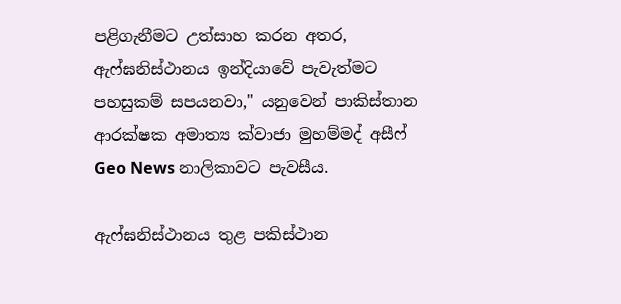පළිගැනීමට උත්සාහ කරන අතර, ඇෆ්ඝනිස්ථානය ඉන්දියාවේ පැවැත්මට පහසුකම් සපයනවා," යනුවෙන් පාකිස්තාන ආරක්ෂක අමාත්‍ය ක්වාජා මුහම්මද් අසීෆ් Geo News නාලිකාවට පැවසීය.

ඇෆ්ඝනිස්ථානය තුළ පකිස්ථාන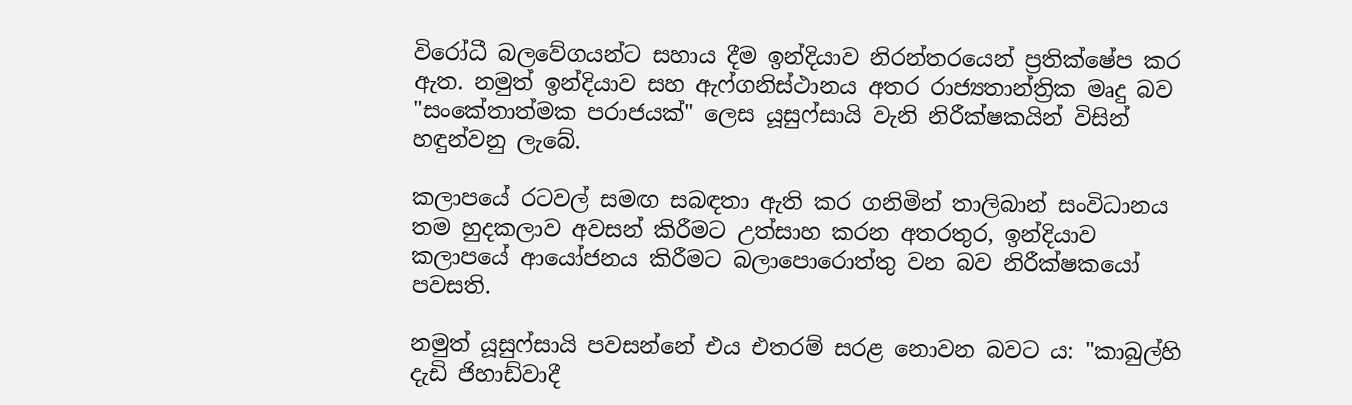විරෝධී බලවේගයන්ට සහාය දීම ඉන්දියාව නිරන්තරයෙන් ප්‍රතික්ෂේප කර ඇත. නමුත් ඉන්දියාව සහ ඇෆ්ගනිස්ථානය අතර රාජ්‍යතාන්ත්‍රික මෘදු බව "සංකේතාත්මක පරාජයක්" ලෙස යූසුෆ්සායි වැනි නිරීක්ෂකයින් විසින් හඳුන්වනු ලැබේ.

කලාපයේ රටවල් සමඟ සබඳතා ඇති කර ගනිමින් තාලිබාන් සංවිධානය තම හුදකලාව අවසන් කිරීමට උත්සාහ කරන අතරතුර, ඉන්දියාව කලාපයේ ආයෝජනය කිරීමට බලාපොරොත්තු වන බව නිරීක්ෂකයෝ පවසති.

නමුත් යූසුෆ්සායි පවසන්නේ එය එතරම් සරළ නොවන බවට ය: "කාබුල්හි දැඩි ජිහාඩ්වාදී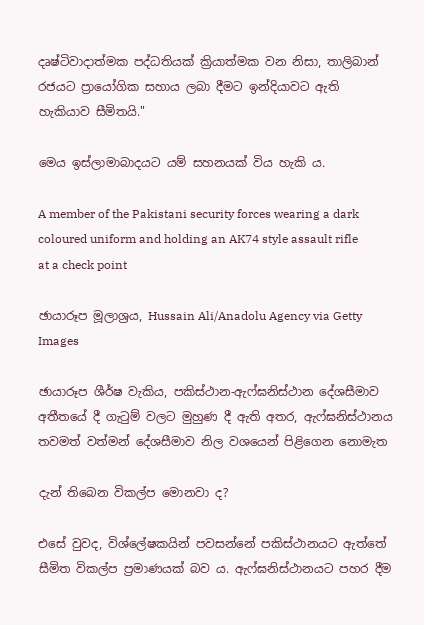දෘෂ්ටිවාදාත්මක පද්ධතියක් ක්‍රියාත්මක වන නිසා, තාලිබාන් රජයට ප්‍රායෝගික සහාය ලබා දීමට ඉන්දියාවට ඇති හැකියාව සීමිතයි."

මෙය ඉස්ලාමාබාදයට යම් සහනයක් විය හැකි ය.

A member of the Pakistani security forces wearing a dark coloured uniform and holding an AK74 style assault rifle at a check point

ඡායාරූප මූලාශ්‍රය, Hussain Ali/Anadolu Agency via Getty Images

ඡායාරූප ශීර්ෂ වැකිය, පකිස්ථාන-ඇෆ්ඝනිස්ථාන දේශසීමාව අතීතයේ දී ගැටුම් වලට මුහුණ දී ඇති අතර, ඇෆ්ඝනිස්ථානය තවමත් වත්මන් දේශසීමාව නිල වශයෙන් පිළිගෙන නොමැත

දැන් තිබෙන විකල්ප මොනවා ද?

එසේ වුවද, විශ්ලේෂකයින් පවසන්නේ පකිස්ථානයට ඇත්තේ සීමිත විකල්ප ප්‍රමාණයක් බව ය. ඇෆ්ඝනිස්ථානයට පහර දීම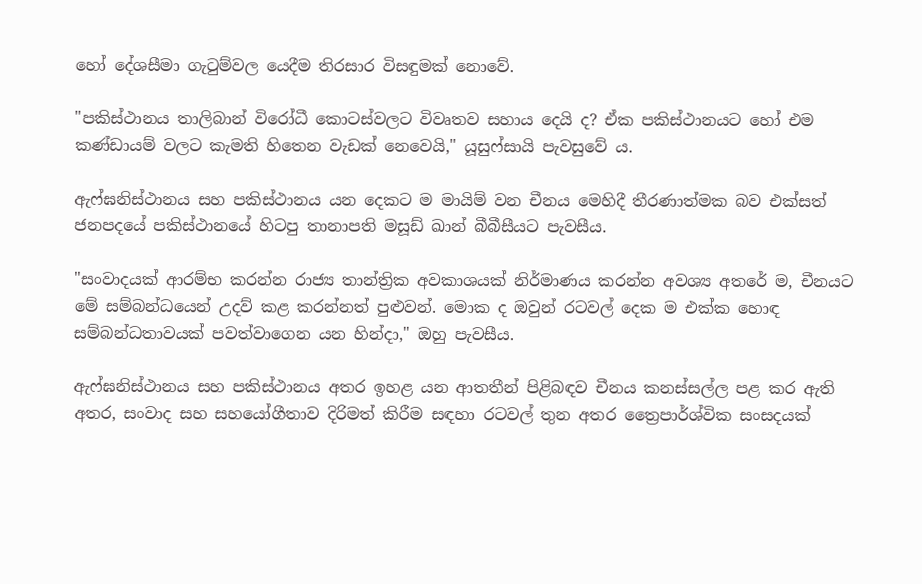හෝ දේශසීමා ගැටුම්වල යෙදීම තිරසාර විසඳුමක් නොවේ.

"පකිස්ථානය තාලිබාන් විරෝධී කොටස්වලට විවෘතව සහාය දෙයි ද? ඒක පකිස්ථානයට හෝ එම කණ්ඩායම් වලට කැමති හිතෙන වැඩක් නෙවෙයි," යූසුෆ්සායි පැවසුවේ ය.

ඇෆ්ඝනිස්ථානය සහ පකිස්ථානය යන දෙකට ම මායිම් වන චීනය මෙහිදී තීරණාත්මක බව එක්සත් ජනපදයේ පකිස්ථානයේ හිටපු තානාපති මසූඩ් ඛාන් බීබීසීයට පැවසීය.

"සංවාදයක් ආරම්භ කරන්න රාජ්‍ය තාන්ත්‍රික අවකාශයක් නිර්මාණය කරන්න අවශ්‍ය අතරේ ම, චීනයට මේ සම්බන්ධයෙන් උදව් කළ කරන්නත් පුළුවන්. මොක ද ඔවුන් රටවල් දෙක ම එක්ක හොඳ සම්බන්ධතාවයක් පවත්වාගෙන යන හින්දා," ඔහු පැවසීය.

ඇෆ්ඝනිස්ථානය සහ පකිස්ථානය අතර ඉහළ යන ආතතීන් පිළිබඳව චීනය කනස්සල්ල පළ කර ඇති අතර, සංවාද සහ සහයෝගීතාව දිරිමත් කිරීම සඳහා රටවල් තුන අතර ත්‍රෛපාර්ශ්වික සංසදයක්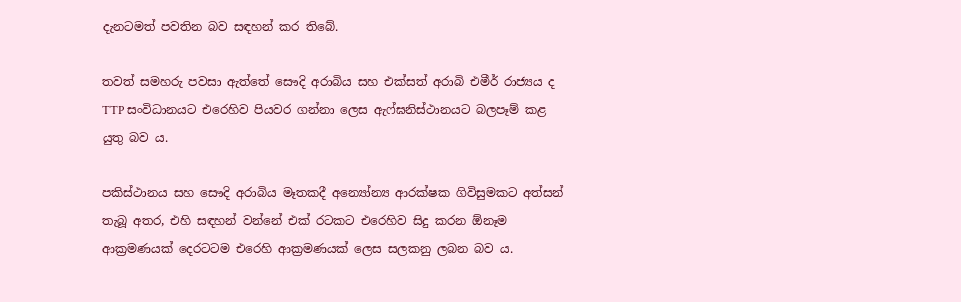දැනටමත් පවතින බව සඳහන් කර තිබේ.

තවත් සමහරු පවසා ඇත්තේ සෞදි අරාබිය සහ එක්සත් අරාබි එමීර් රාජ්‍යය ද TTP සංවිධානයට එරෙහිව පියවර ගන්නා ලෙස ඇෆ්ඝනිස්ථානයට බලපෑම් කළ යුතු බව ය.

පකිස්ථානය සහ සෞදි අරාබිය මෑතකදී අන්‍යෝන්‍ය ආරක්ෂක ගිවිසුමකට අත්සන් තැබූ අතර, එහි සඳහන් වන්නේ එක් රටකට එරෙහිව සිදු කරන ඕනෑම ආක්‍රමණයක් දෙරටටම එරෙහි ආක්‍රමණයක් ලෙස සලකනු ලබන බව ය.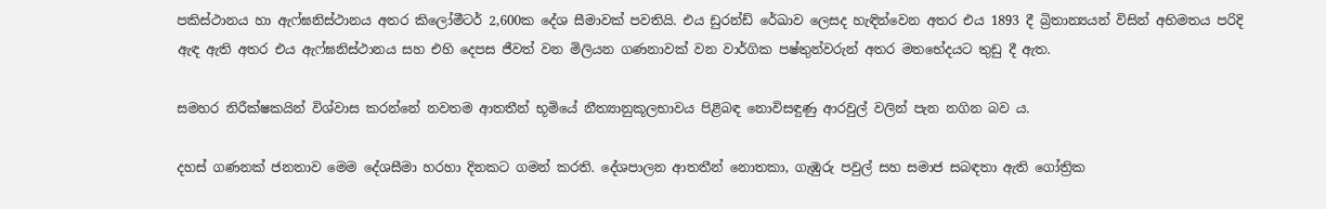පකිස්ථානය හා ඇෆ්ඝනිස්ථානය අතර කිලෝමීටර් 2,600ක දේශ සීමාවක් පවතියි. එය ඩුරන්ඩ් රේඛාව ලෙසද හැඳින්වෙන අතර එය 1893 දී බ්‍රිතාන්‍යයන් විසින් අභිමතය පරිදි ඇඳ ඇති අතර එය ඇෆ්ඝනිස්ථානය සහ එහි දෙපස ජීවත් වන මිලියන ගණනාවක් වන වාර්ගික පෂ්තුන්වරුන් අතර මතභේදයට තුඩු දී ඇත.

සමහර නිරීක්ෂකයින් විශ්වාස කරන්නේ නවතම ආතතීන් භූමියේ නීත්‍යානුකූලභාවය පිළිබඳ නොවිසඳුණු ආරවුල් වලින් පැන නගින බව ය.

දහස් ගණනක් ජනතාව මෙම දේශසීමා හරහා දිනකට ගමන් කරති. දේශපාලන ආතතීන් නොතකා, ගැඹුරු පවුල් සහ සමාජ සබඳතා ඇති ගෝත්‍රික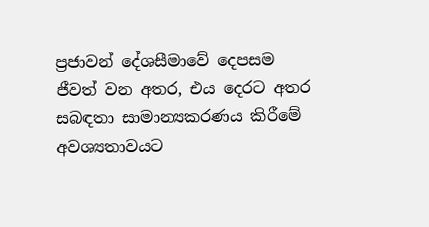ප්‍රජාවන් දේශසීමාවේ දෙපසම ජීවත් වන අතර, එය දෙරට අතර සබඳතා සාමාන්‍යකරණය කිරීමේ අවශ්‍යතාවයට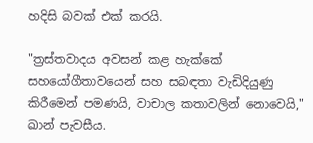හදිසි බවක් එක් කරයි.

"ත්‍රස්තවාදය අවසන් කළ හැක්කේ සහයෝගීතාවයෙන් සහ සබඳතා වැඩිදියුණු කිරීමෙන් පමණයි, වාචාල කතාවලින් නොවෙයි," ඛාන් පැවසීය.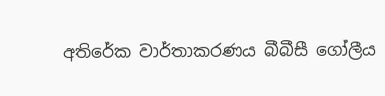අතිරේක වාර්තාකරණය බීබීසී ගෝලීය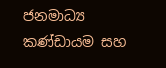ජනමාධ්‍ය කණ්ඩායම සහ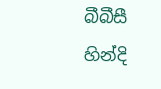බීබීසී හින්දි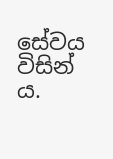සේවය විසින් ය.